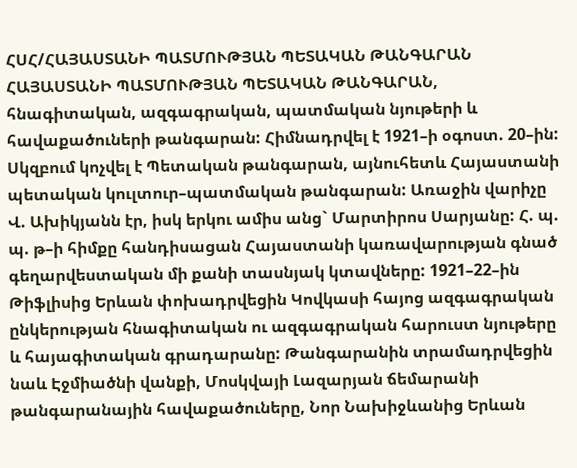ՀՍՀ/ՀԱՅԱՍՏԱՆԻ ՊԱՏՄՈՒԹՅԱՆ ՊԵՏԱԿԱՆ ԹԱՆԳԱՐԱՆ
ՀԱՅԱՍՏԱՆԻ ՊԱՏՄՈՒԹՅԱՆ ՊԵՏԱԿԱՆ ԹԱՆԳԱՐԱՆ, հնագիտական, ազգագրական, պատմական նյութերի և հավաքածուների թանգարան: Հիմնադրվել է 1921–ի օգոստ. 20–ին: Սկզբում կոչվել է Պետական թանգարան, այնուհետև Հայաստանի պետական կուլտուր–պատմական թանգարան: Առաջին վարիչը Վ. Ախիկյանն էր, իսկ երկու ամիս անց` Մարտիրոս Սարյանը: Հ. պ. պ. թ–ի հիմքը հանդիսացան Հայաստանի կառավարության գնած գեղարվեստական մի քանի տասնյակ կտավները: 1921–22–ին Թիֆլիսից Երևան փոխադրվեցին Կովկասի հայոց ազգագրական ընկերության հնագիտական ու ազգագրական հարուստ նյութերը և հայագիտական գրադարանը: Թանգարանին տրամադրվեցին նաև Էջմիածնի վանքի, Մոսկվայի Լազարյան ճեմարանի թանգարանային հավաքածուները, Նոր Նախիջևանից Երևան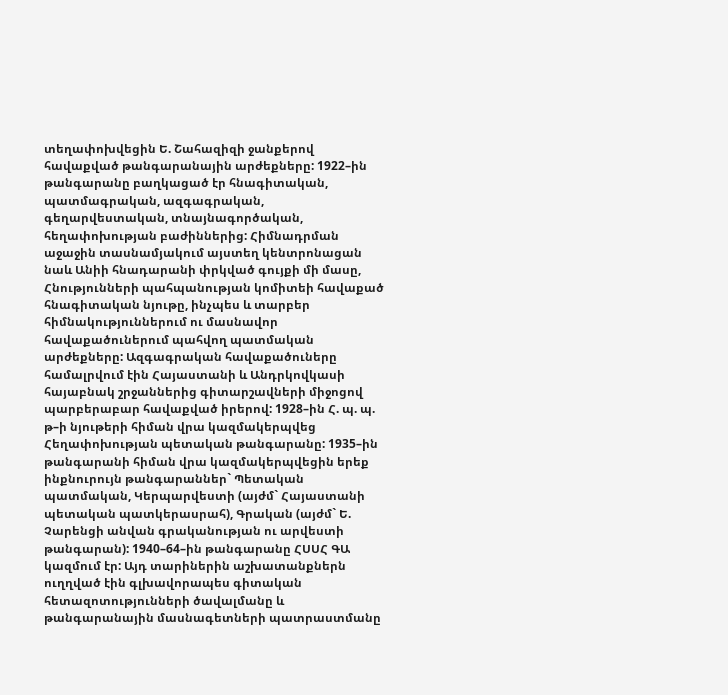տեղափոխվեցին Ե. Շահազիզի ջանքերով հավաքված թանգարանային արժեքները: 1922–ին թանգարանը բաղկացած էր հնագիտական, պատմագրական, ազգագրական, գեղարվեստական, տնայնագործական, հեղափոխության բաժիններից: Հիմնադրման աջաջին տասնամյակում այստեղ կենտրոնացան նաև Անիի հնադարանի փրկված գույքի մի մասը, Հնությունների պահպանության կոմիտեի հավաքած հնագիտական նյութը, ինչպես և տարբեր հիմնակություններում ու մասնավոր հավաքածուներում պահվող պատմական արժեքները: Ազգագրական հավաքածուները համալրվում էին Հայաստանի և Անդրկովկասի հայաբնակ շրջաններից գիտարշավների միջոցով պարբերաբար հավաքված իրերով: 1928–ին Հ. պ. պ. թ–ի նյութերի հիման վրա կազմակերպվեց Հեղափոխության պետական թանգարանը: 1935–ին թանգարանի հիման վրա կազմակերպվեցին երեք ինքնուրույն թանգարաններ` Պետական պատմական, Կերպարվեստի (այժմ` Հայաստանի պետական պատկերասրահ), Գրական (այժմ` Ե. Չարենցի անվան գրականության ու արվեստի թանգարան): 1940–64–ին թանգարանը ՀՍՍՀ ԳԱ կազմում էր: Այդ տարիներին աշխատանքներն ուղղված էին գլխավորապես գիտական հետազոտությունների ծավալմանը և թանգարանային մասնագետների պատրաստմանը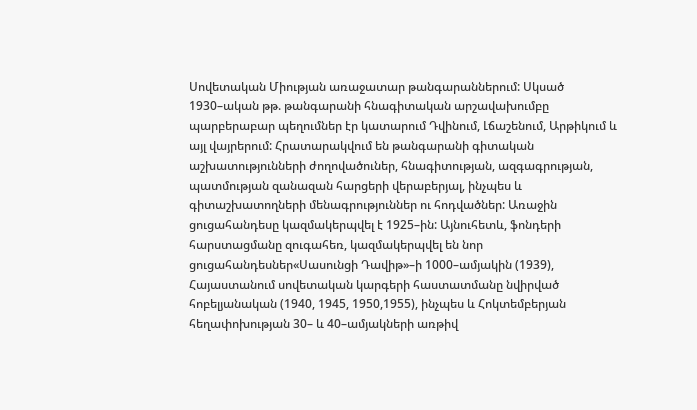Սովետական Միության առաջատար թանգարաններում: Սկսած 1930–ական թթ. թանգարանի հնագիտական արշավախումբը պարբերաբար պեղումներ էր կատարում Դվինում, Լճաշենում, Արթիկում և այլ վայրերում: Հրատարակվում են թանգարանի գիտական աշխատությունների ժողովածուներ, հնագիտության, ազգագրության, պատմության զանազան հարցերի վերաբերյալ, ինչպես և գիտաշխատողների մենագրություններ ու հոդվածներ: Առաջին ցուցահանդեսը կազմակերպվել է 1925–ին: Այնուհետև, ֆոնդերի հարստացմանը զուգահեռ, կազմակերպվել են նոր ցուցահանդեսներ«Սասունցի Դավիթ»–ի 1000–ամյակին (1939), Հայաստանում սովետական կարգերի հաստատմանը նվիրված հոբելյանական (1940, 1945, 1950,1955), ինչպես և Հոկտեմբերյան հեղափոխության 30– և 40–ամյակների առթիվ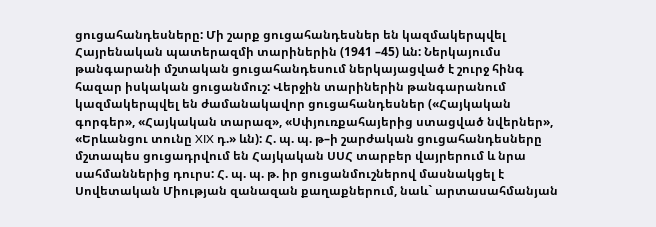ցուցահանդեսները: Մի շարք ցուցահանդեսներ են կազմակերպվել Հայրենական պատերազմի տարիներին (1941 –45) ևն: Ներկայումս թանգարանի մշտական ցուցահանդեսում ներկայացված է շուրջ հինգ հազար իսկական ցուցանմուշ: Վերջին տարիներին թանգարանում կազմակերպվել են ժամանակավոր ցուցահանդեսներ («Հայկական գորգեր», «Հայկական տարազ», «Սփյուռքահայերից ստացված նվերներ», «Երևանցու տունը XIX դ.» ևն): Հ. պ. պ. թ–ի շարժական ցուցահանդեսները մշտապես ցուցադրվում են Հայկական ՍՍՀ տարբեր վայրերում և նրա սահմաններից դուրս: Հ. պ. պ. թ. իր ցուցանմուշներով մասնակցել է Սովետական Միության զանազան քաղաքներում, նաև` արտասահմանյան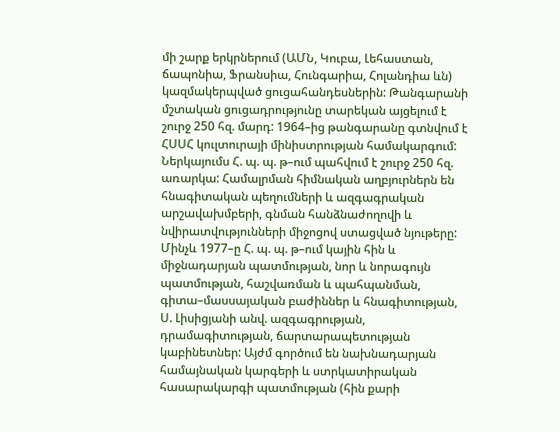մի շարք երկրներում (ԱՄՆ, Կուբա, Լեհաստան, ճապոնիա, Ֆրանսիա, Հունգարիա, Հոլանդիա ևն) կազմակերպված ցուցահանդեսներին: Թանգարանի մշտական ցուցադրությունը տարեկան այցելում է շուրջ 250 հզ. մարդ: 1964–ից թանգարանը գտնվում է ՀՍՍՀ կուլտուրայի մինիստրության համակարգում: Ներկայումս Հ. պ. պ. թ–ում պահվում է շուրջ 250 հզ. առարկա: Համալրման հիմնական աղբյուրներն են հնագիտական պեղումների և ազգագրական արշավախմբերի, գնման հանձնաժողովի և նվիրատվությունների միջոցով ստացված նյութերը: Մինչև 1977–ը Հ. պ. պ. թ–ում կային հին և միջնադարյան պատմության, նոր և նորագույն պատմության, հաշվառման և պահպանման, գիտա–մասսայական բաժիններ և հնագիտության, Ս. Լիսիցյանի անվ. ազգագրության, դրամագիտության, ճարտարապետության կաբինետներ: Այժմ գործում են նախնադարյան համայնական կարգերի և ստրկատիրական հասարակարգի պատմության (հին քարի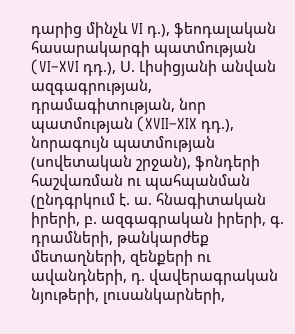դարից մինչև VI դ.), ֆեոդալական հասարակարգի պատմության (VI–XVI դդ.), Ս. Լիսիցյանի անվան ազգագրության, դրամագիտության, նոր պատմության (XVII–XIX դդ.), նորագույն պատմության (սովետական շրջան), ֆոնդերի հաշվառման ու պահպանման (ընդգրկում է. ա. հնագիտական իրերի, բ. ազգագրական իրերի, գ. դրամների, թանկարժեք մետաղների, զենքերի ու ավանդների, դ. վավերագրական նյութերի, լուսանկարների,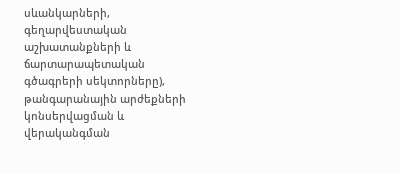սևանկարների, գեղարվեստական աշխատանքների և ճարտարապետական գծագրերի սեկտորները), թանգարանային արժեքների կոնսերվացման և վերականգման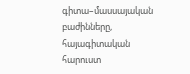գիտա–մասսայական բաժինները, հայագիտական հարուստ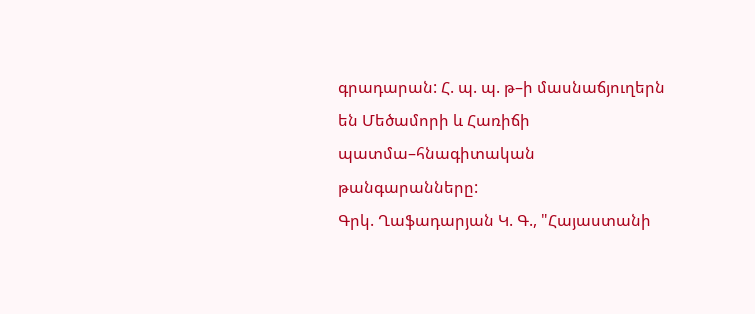գրադարան: Հ. պ. պ. թ–ի մասնաճյուղերն են Մեծամորի և Հառիճի պատմա–հնագիտական թանգարանները:
Գրկ. Ղաֆադարյան Կ. Գ., "Հայաստանի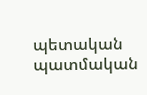պետական պատմական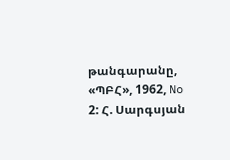թանգարանը, «ՊԲՀ», 1962, No 2: Հ. Սարգսյան